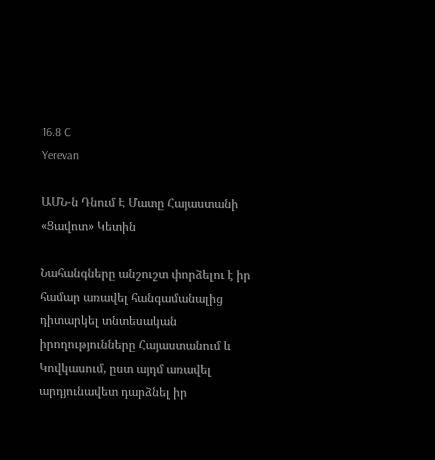16.8 C
Yerevan

ԱՄՆ‑ն Դնում Է Մատը Հայաստանի «Ցավոտ» Կետին

Նահանգները անշուշտ փորձելու է իր համար առավել հանգամանալից դիտարկել տնտեսական իրողությունները Հայաստանում և Կովկասում, ըստ այդմ առավել արդյունավետ դարձնել իր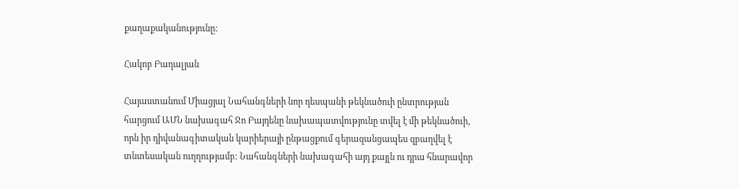քաղաքականությունը:

Հակոբ Բադալյան

Հայաստանում Միացյալ Նահանգների նոր դեսպանի թեկնածուի ընտրության հարցում ԱՄՆ նախագահ Ջո Բայդենը նախապատվությունը տվել է մի թեկնածուի, որն իր դիվանագիտական կարիերայի ընթացքում գերազանցապես զբաղվել է տնտեսական ուղղությամբ: Նահանգների նախագահի այդ քայլն ու դրա հնարավոր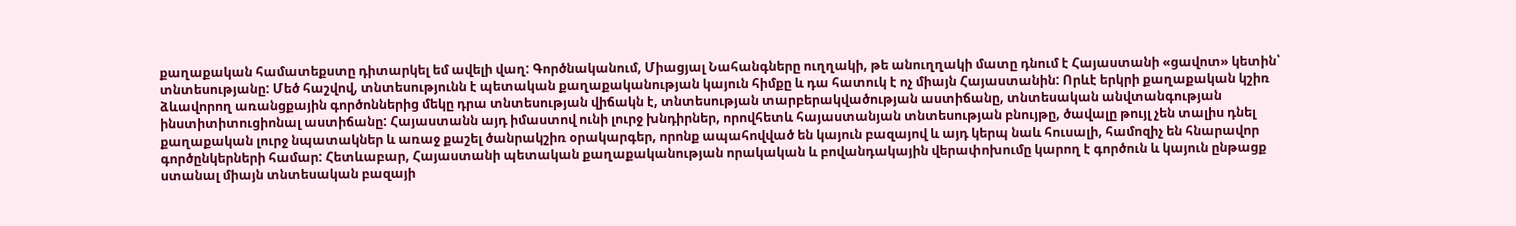քաղաքական համատեքստը դիտարկել եմ ավելի վաղ: Գործնականում, Միացյալ Նահանգները ուղղակի, թե անուղղակի մատը դնում է Հայաստանի «ցավոտ» կետին՝ տնտեսությանը: Մեծ հաշվով, տնտեսությունն է պետական քաղաքականության կայուն հիմքը և դա հատուկ է ոչ միայն Հայաստանին: Որևէ երկրի քաղաքական կշիռ ձևավորող առանցքային գործոններից մեկը դրա տնտեսության վիճակն է, տնտեսության տարբերակվածության աստիճանը, տնտեսական անվտանգության ինստիտիտուցիոնալ աստիճանը: Հայաստանն այդ իմաստով ունի լուրջ խնդիրներ, որովհետև հայաստանյան տնտեսության բնույթը, ծավալը թույլ չեն տալիս դնել քաղաքական լուրջ նպատակներ և առաջ քաշել ծանրակշիռ օրակարգեր, որոնք ապահովված են կայուն բազայով և այդ կերպ նաև հուսալի, համոզիչ են հնարավոր գործընկերների համար: Հետևաբար, Հայաստանի պետական քաղաքականության որակական և բովանդակային վերափոխումը կարող է գործուն և կայուն ընթացք ստանալ միայն տնտեսական բազայի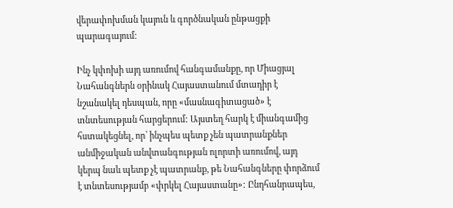վերափոխման կայուն և գործնական ընթացքի պարագայում:

Ինչ կփոխի այդ առումով հանգամանքը, որ Միացյալ Նահանգներն օրինակ Հայաստանում մտադիր է նշանակել դեսպան, որը «մասնագիտացած» է տնտեսության հարցերում: Այստեղ հարկ է միանգամից հստակեցնել, որ՝ ինչպես պետք չեն պատրանքներ անմիջական անվտանգության ոլորտի առումով, այդ կերպ նաև պետք չէ պատրանք, թե Նահանգները փորձում է տնտեսությամբ «փրկել Հայաստանը»: Ընդհանրապես,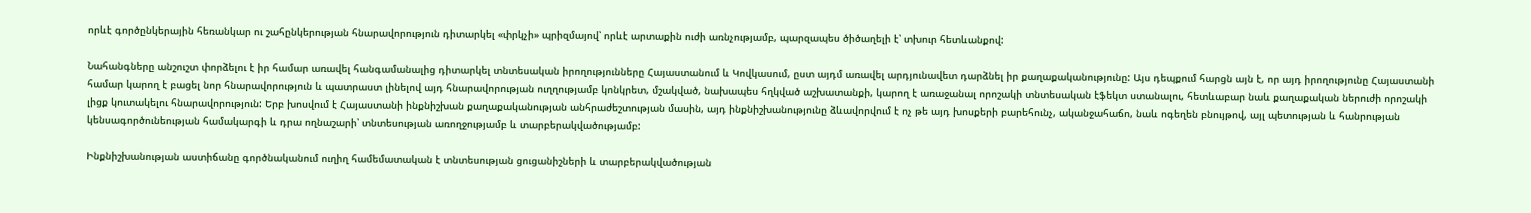որևէ գործընկերային հեռանկար ու շահընկերության հնարավորություն դիտարկել «փրկչի» պրիզմայով՝ որևէ արտաքին ուժի առնչությամբ, պարզապես ծիծաղելի է՝ տխուր հետևանքով:

Նահանգները անշուշտ փորձելու է իր համար առավել հանգամանալից դիտարկել տնտեսական իրողությունները Հայաստանում և Կովկասում, ըստ այդմ առավել արդյունավետ դարձնել իր քաղաքականությունը: Այս դեպքում հարցն այն է, որ այդ իրողությունը Հայաստանի համար կարող է բացել նոր հնարավորություն և պատրաստ լինելով այդ հնարավորության ուղղությամբ կոնկրետ, մշակված, նախապես հղկված աշխատանքի, կարող է առաջանալ որոշակի տնտեսական էֆեկտ ստանալու, հետևաբար նաև քաղաքական ներուժի որոշակի լիցք կուտակելու հնարավորություն: Երբ խոսվում է Հայաստանի ինքնիշխան քաղաքականության անհրաժեշտության մասին, այդ ինքնիշխանությունը ձևավորվում է ոչ թե այդ խոսքերի բարեհունչ, ականջահաճո, նաև ոգեղեն բնույթով, այլ պետության և հանրության կենսագործունեության համակարգի և դրա ողնաշարի՝ տնտեսության առողջությամբ և տարբերակվածությամբ:

Ինքնիշխանության աստիճանը գործնականում ուղիղ համեմատական է տնտեսության ցուցանիշների և տարբերակվածության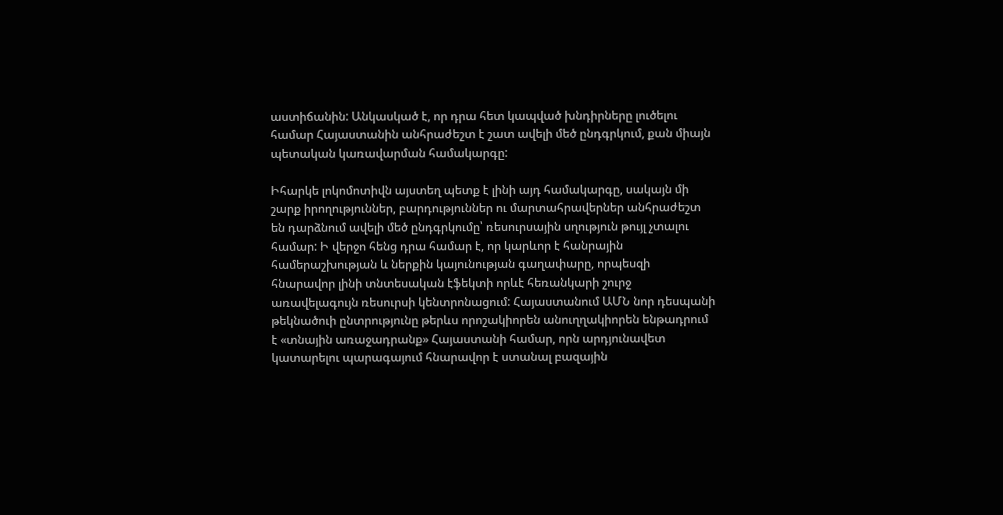աստիճանին: Անկասկած է, որ դրա հետ կապված խնդիրները լուծելու համար Հայաստանին անհրաժեշտ է շատ ավելի մեծ ընդգրկում, քան միայն պետական կառավարման համակարգը:

Իհարկե լոկոմոտիվն այստեղ պետք է լինի այդ համակարգը, սակայն մի շարք իրողություններ, բարդություններ ու մարտահրավերներ անհրաժեշտ են դարձնում ավելի մեծ ընդգրկումը՝ ռեսուրսային սղություն թույլ չտալու համար: Ի վերջո հենց դրա համար է, որ կարևոր է հանրային համերաշխության և ներքին կայունության գաղափարը, որպեսզի հնարավոր լինի տնտեսական էֆեկտի որևէ հեռանկարի շուրջ առավելագույն ռեսուրսի կենտրոնացում: Հայաստանում ԱՄՆ նոր դեսպանի թեկնածուի ընտրությունը թերևս որոշակիորեն անուղղակիորեն ենթադրում է «տնային առաջադրանք» Հայաստանի համար, որն արդյունավետ կատարելու պարագայում հնարավոր է ստանալ բազային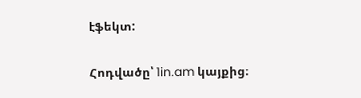էֆեկտ:

Հոդվածը՝ 1in.am կայքից։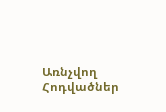Առնչվող Հոդվածներ